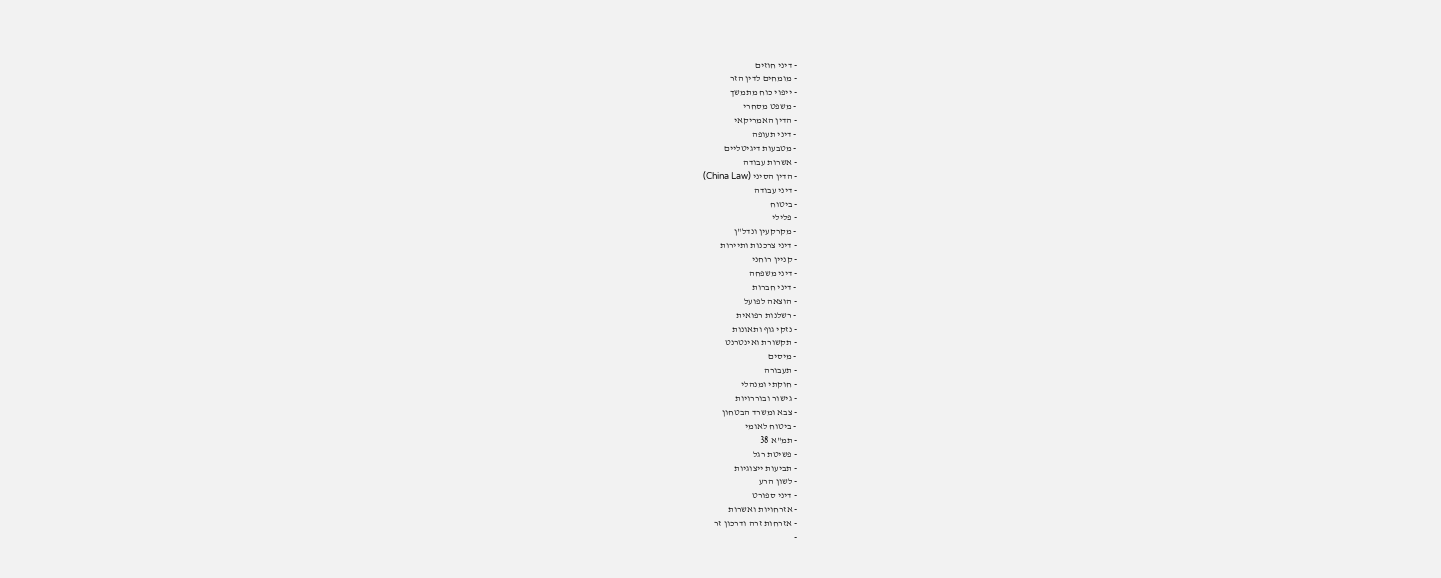- דיני חוזים
- מומחים לדין הזר
- ייפוי כוח מתמשך
- משפט מסחרי
- הדין האמריקאי
- דיני תעופה
- מטבעות דיגיטליים
- אשרות עבודה
- הדין הסיני (China Law)
- דיני עבודה
- ביטוח
- פלילי
- מקרקעין ונדל"ן
- דיני צרכנות ותיירות
- קניין רוחני
- דיני משפחה
- דיני חברות
- הוצאה לפועל
- רשלנות רפואית
- נזקי גוף ותאונות
- תקשורת ואינטרנט
- מיסים
- תעבורה
- חוקתי ומנהלי
- גישור ובוררויות
- צבא ומשרד הבטחון
- ביטוח לאומי
- תמ"א 38
- פשיטת רגל
- תביעות ייצוגיות
- לשון הרע
- דיני ספורט
- אזרחויות ואשרות
- אזרחות זרה ודרכון זר
-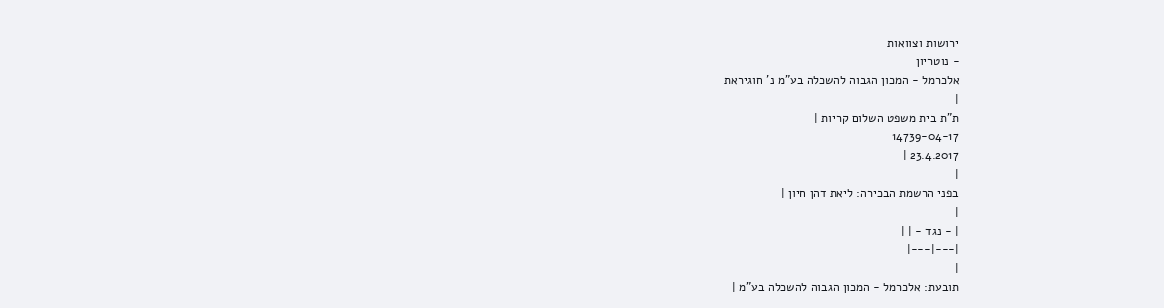ירושות וצוואות
- נוטריון
אלכרמל - המכון הגבוה להשכלה בע"מ נ' חוגיראת
|
ת"ת בית משפט השלום קריות |
14739-04-17
23.4.2017 |
|
בפני הרשמת הבכירה: ליאת דהן חיון |
|
| - נגד - | |
|---|---|
|
תובעת: אלכרמל - המכון הגבוה להשכלה בע"מ |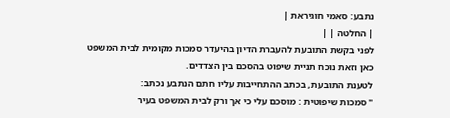נתבע: סאמי חוגיראת |
| החלטה | |
לפני בקשת התובעת להעברת הדיון בהיעדר סמכות מקומית לבית המשפט כאן וזאת נוכח תניית שיפוט בהסכם בין הצדדים.
לטענת התובעת, בכתב ההתחייבות עליו חתם הנתבע נכתב:
" סמכות שיפוטית : מוסכם עלי כי אך ורק לבית המשפט בעיר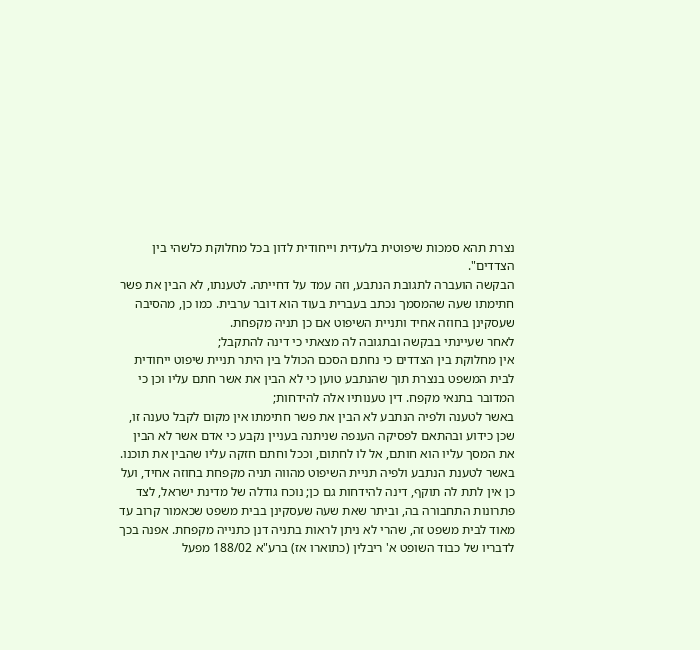נצרת תהא סמכות שיפוטית בלעדית וייחודית לדון בכל מחלוקת כלשהי בין הצדדים".
הבקשה הועברה לתגובת הנתבע, וזה עמד על דחייתה. לטענתו, לא הבין את פשר חתימתו שעה שהמסמך נכתב בעברית בעוד הוא דובר ערבית. כמו כן, מהסיבה שעסקינן בחוזה אחיד ותניית השיפוט אם כן תניה מקפחת.
לאחר שעיינתי בבקשה ובתגובה לה מצאתי כי דינה להתקבל;
אין מחלוקת בין הצדדים כי נחתם הסכם הכולל בין היתר תניית שיפוט ייחודית לבית המשפט בנצרת תוך שהנתבע טוען כי לא הבין את אשר חתם עליו וכן כי המדובר בתנאי מקפח. דין טענותיו אלה להידחות;
באשר לטענה ולפיה הנתבע לא הבין את פשר חתימתו אין מקום לקבל טענה זו, שכן כידוע ובהתאם לפסיקה הענפה שניתנה בעניין נקבע כי אדם אשר לא הבין את המסך עליו הוא חותם, אל לו לחתום, וככל וחתם חזקה עליו שהבין את תוכנו.
באשר לטענת הנתבע ולפיה תניית השיפוט מהווה תניה מקפחת בחוזה אחיד, ועל כן אין לתת לה תוקף, דינה להידחות גם כן; נוכח גודלה של מדינת ישראל, לצד פתרונות התחבורה בה, וביתר שאת שעה שעסקינן בבית משפט שכאמור קרוב עד מאוד לבית משפט זה, שהרי לא ניתן לראות בתניה דנן כתנייה מקפחת. אפנה בכך לדבריו של כבוד השופט א' ריבלין (כתוארו אז) ברע"א 188/02 מפעל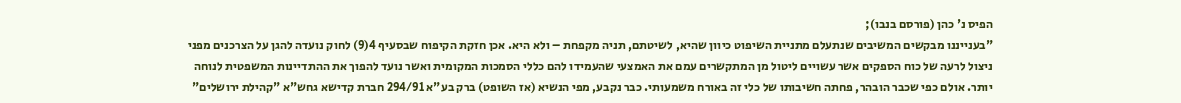הפיס נ' כהן (פורסם בנבו);
"בענייננו מבקשים המשיבים שנתעלם מתניית השיפוט כיוון שהיא, לשיטתם, תניה מקפחת – ולא היא. אכן חזקת הקיפוח שבסעיף 4(9) לחוק נועדה להגן על הצרכנים מפני ניצול לרעה של כוח הספקים אשר עשויים ליטול מן המתקשרים עמם את האמצעי שהעמידו להם כללי הסמכות המקומית ואשר נועד להפוך את ההתדיינות המשפטית לנוחה יותר. אולם כפי שכבר הובהר, פחתה חשיבותו של כלי זה באורח משמעותי. כבר נקבע, מפי הנשיא (אז השופט) ברק בע"א 294/91 חברת קדישא גחש"א "קהילת ירושלים"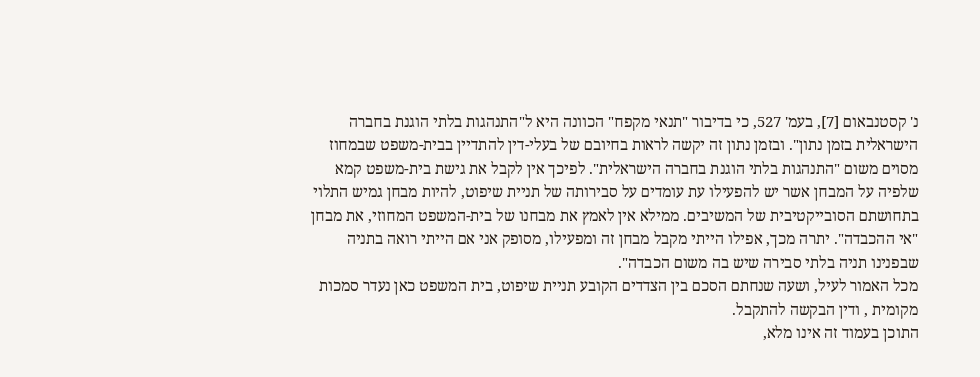נ' קסטנבאום [7], בעמ' 527, כי בדיבור "תנאי מקפח" הכוונה היא ל"התנהגות בלתי הוגנת בחברה הישראלית בזמן נתון". ובזמן נתון זה יקשה לראות בחיובם של בעלי-דין להתדיין בבית-משפט שבמחוז מסוים משום "התנהגות בלתי הוגנת בחברה הישראלית". לפיכך אין לקבל את גישת בית-משפט קמא שלפיה על המבחן אשר יש להפעילו עת עומדים על סבירותה של תניית שיפוט, להיות מבחן גמיש התלוי בתחושתם הסובייקטיבית של המשיבים. ממילא אין לאמץ את מבחנו של בית-המשפט המחוזי, את מבחן "אי ההכבדה". יתרה מכך, אפילו הייתי מקבל מבחן זה ומפעילו, מסופק אני אם הייתי רואה בתניה שבפנינו תניה בלתי סבירה שיש בה משום הכבדה".
מכל האמור לעיל, ושעה שנחתם הסכם בין הצדדים הקובע תניית שיפוט, בית המשפט כאן נעדר סמכות מקומית , ודין הבקשה להתקבל.
התוכן בעמוד זה אינו מלא,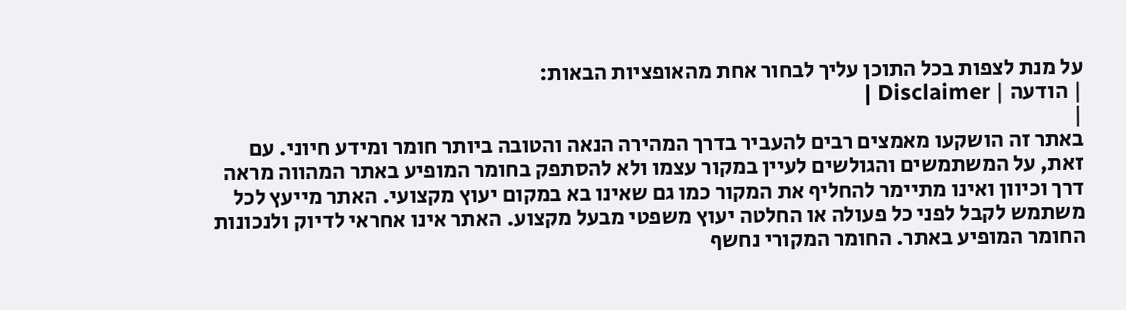על מנת לצפות בכל התוכן עליך לבחור אחת מהאופציות הבאות:
| הודעה | Disclaimer |
|
באתר זה הושקעו מאמצים רבים להעביר בדרך המהירה הנאה והטובה ביותר חומר ומידע חיוני. עם זאת, על המשתמשים והגולשים לעיין במקור עצמו ולא להסתפק בחומר המופיע באתר המהווה מראה דרך וכיוון ואינו מתיימר להחליף את המקור כמו גם שאינו בא במקום יעוץ מקצועי. האתר מייעץ לכל משתמש לקבל לפני כל פעולה או החלטה יעוץ משפטי מבעל מקצוע. האתר אינו אחראי לדיוק ולנכונות החומר המופיע באתר. החומר המקורי נחשף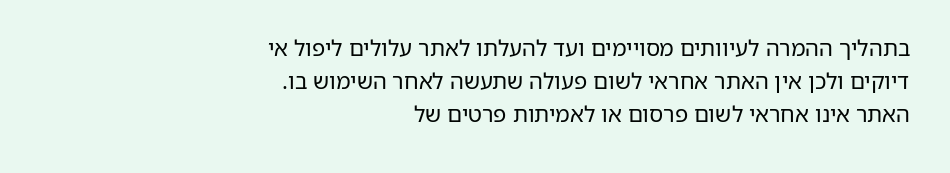בתהליך ההמרה לעיוותים מסויימים ועד להעלתו לאתר עלולים ליפול אי דיוקים ולכן אין האתר אחראי לשום פעולה שתעשה לאחר השימוש בו. האתר אינו אחראי לשום פרסום או לאמיתות פרטים של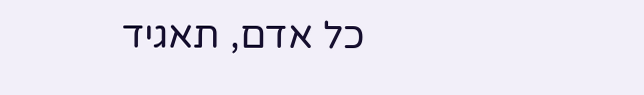כל אדם, תאגיד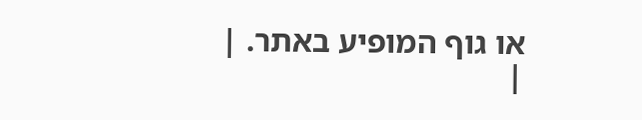או גוף המופיע באתר. |
|